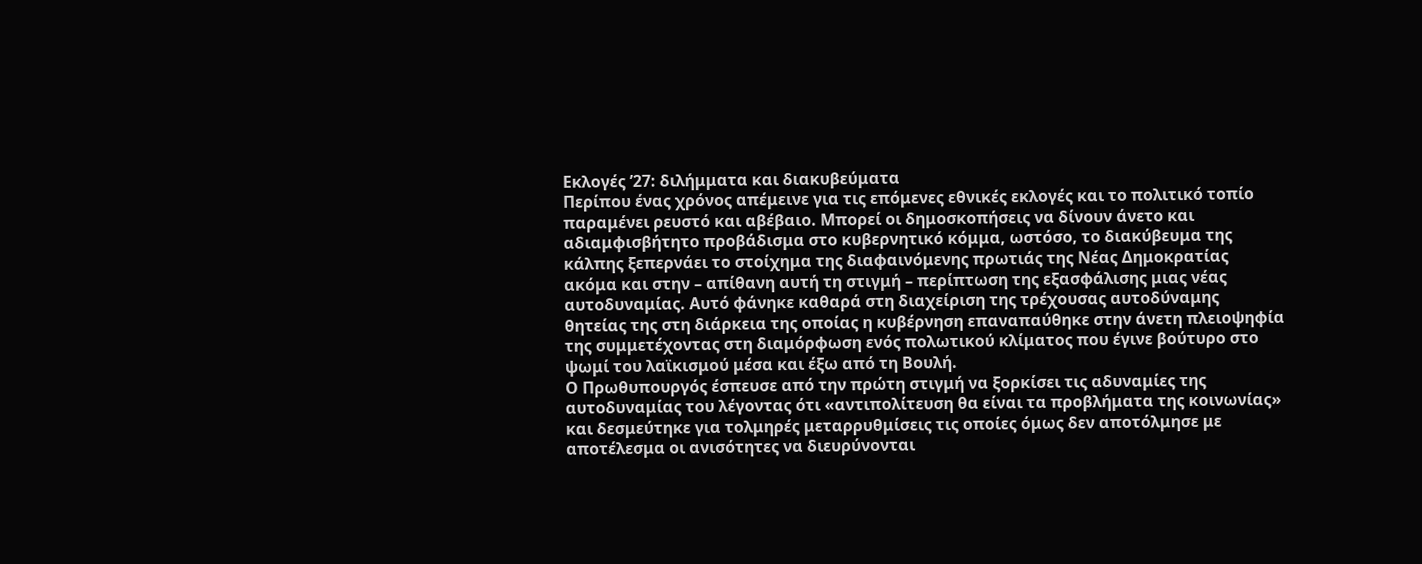Εκλογές ’27: διλήμματα και διακυβεύματα
Περίπου ένας χρόνος απέμεινε για τις επόμενες εθνικές εκλογές και το πολιτικό τοπίο παραμένει ρευστό και αβέβαιο. Μπορεί οι δημοσκοπήσεις να δίνουν άνετο και αδιαμφισβήτητο προβάδισμα στο κυβερνητικό κόμμα, ωστόσο, το διακύβευμα της κάλπης ξεπερνάει το στοίχημα της διαφαινόμενης πρωτιάς της Νέας Δημοκρατίας ακόμα και στην – απίθανη αυτή τη στιγμή – περίπτωση της εξασφάλισης μιας νέας αυτοδυναμίας. Αυτό φάνηκε καθαρά στη διαχείριση της τρέχουσας αυτοδύναμης θητείας της στη διάρκεια της οποίας η κυβέρνηση επαναπαύθηκε στην άνετη πλειοψηφία της συμμετέχοντας στη διαμόρφωση ενός πολωτικού κλίματος που έγινε βούτυρο στο ψωμί του λαϊκισμού μέσα και έξω από τη Βουλή.
Ο Πρωθυπουργός έσπευσε από την πρώτη στιγμή να ξορκίσει τις αδυναμίες της αυτοδυναμίας του λέγοντας ότι «αντιπολίτευση θα είναι τα προβλήματα της κοινωνίας» και δεσμεύτηκε για τολμηρές μεταρρυθμίσεις τις οποίες όμως δεν αποτόλμησε με αποτέλεσμα οι ανισότητες να διευρύνονται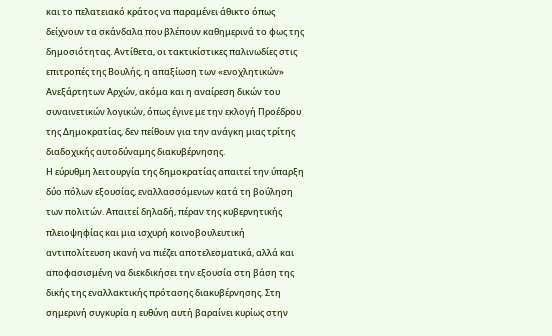και το πελατειακό κράτος να παραμένει άθικτο όπως δείχνουν τα σκάνδαλα που βλέπουν καθημερινά το φως της δημοσιότητας. Αντίθετα, οι τακτικίστικες παλινωδίες στις επιτροπές της Βουλής, η απαξίωση των «ενοχλητικών» Ανεξάρτητων Αρχών, ακόμα και η αναίρεση δικών του συναινετικών λογικών, όπως έγινε με την εκλογή Προέδρου της Δημοκρατίας, δεν πείθουν για την ανάγκη μιας τρίτης διαδοχικής αυτοδύναμης διακυβέρνησης.
Η εύρυθμη λειτουργία της δημοκρατίας απαιτεί την ύπαρξη δύο πόλων εξουσίας, εναλλασσόμενων κατά τη βούληση των πολιτών. Απαιτεί δηλαδή, πέραν της κυβερνητικής πλειοψηφίας και μια ισχυρή κοινοβουλευτική αντιπολίτευση ικανή να πιέζει αποτελεσματικά, αλλά και αποφασισμένη να διεκδικήσει την εξουσία στη βάση της δικής της εναλλακτικής πρότασης διακυβέρνησης. Στη σημερινή συγκυρία η ευθύνη αυτή βαραίνει κυρίως στην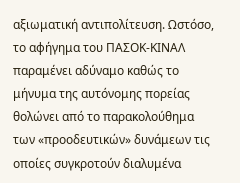αξιωματική αντιπολίτευση. Ωστόσο, το αφήγημα του ΠΑΣΟΚ-ΚΙΝΑΛ παραμένει αδύναμο καθώς το μήνυμα της αυτόνομης πορείας θολώνει από το παρακολούθημα των «προοδευτικών» δυνάμεων τις οποίες συγκροτούν διαλυμένα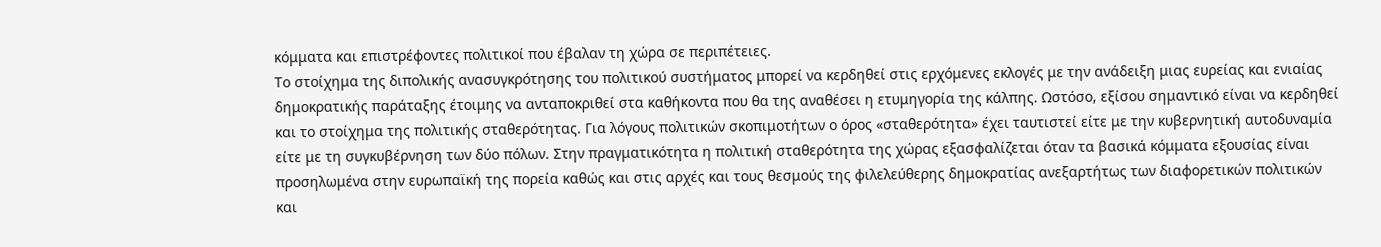κόμματα και επιστρέφοντες πολιτικοί που έβαλαν τη χώρα σε περιπέτειες.
Το στοίχημα της διπολικής ανασυγκρότησης του πολιτικού συστήματος μπορεί να κερδηθεί στις ερχόμενες εκλογές με την ανάδειξη μιας ευρείας και ενιαίας δημοκρατικής παράταξης έτοιμης να ανταποκριθεί στα καθήκοντα που θα της αναθέσει η ετυμηγορία της κάλπης. Ωστόσο, εξίσου σημαντικό είναι να κερδηθεί και το στοίχημα της πολιτικής σταθερότητας. Για λόγους πολιτικών σκοπιμοτήτων ο όρος «σταθερότητα» έχει ταυτιστεί είτε με την κυβερνητική αυτοδυναμία είτε με τη συγκυβέρνηση των δύο πόλων. Στην πραγματικότητα η πολιτική σταθερότητα της χώρας εξασφαλίζεται όταν τα βασικά κόμματα εξουσίας είναι προσηλωμένα στην ευρωπαϊκή της πορεία καθώς και στις αρχές και τους θεσμούς της φιλελεύθερης δημοκρατίας ανεξαρτήτως των διαφορετικών πολιτικών και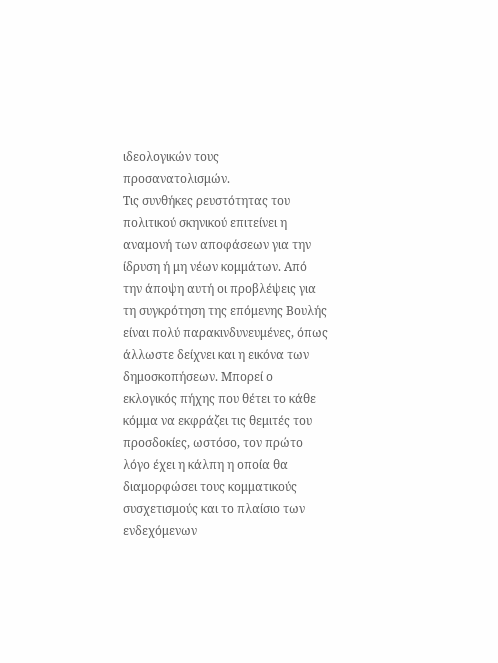ιδεολογικών τους προσανατολισμών.
Τις συνθήκες ρευστότητας του πολιτικού σκηνικού επιτείνει η αναμονή των αποφάσεων για την ίδρυση ή μη νέων κομμάτων. Από την άποψη αυτή οι προβλέψεις για τη συγκρότηση της επόμενης Βουλής είναι πολύ παρακινδυνευμένες, όπως άλλωστε δείχνει και η εικόνα των δημοσκοπήσεων. Μπορεί ο εκλογικός πήχης που θέτει το κάθε κόμμα να εκφράζει τις θεμιτές του προσδοκίες, ωστόσο, τον πρώτο λόγο έχει η κάλπη η οποία θα διαμορφώσει τους κομματικούς συσχετισμούς και το πλαίσιο των ενδεχόμενων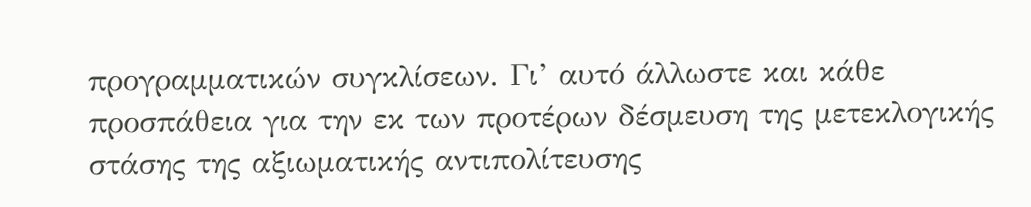προγραμματικών συγκλίσεων. Γι’ αυτό άλλωστε και κάθε προσπάθεια για την εκ των προτέρων δέσμευση της μετεκλογικής στάσης της αξιωματικής αντιπολίτευσης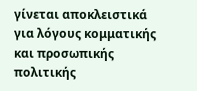γίνεται αποκλειστικά για λόγους κομματικής και προσωπικής πολιτικής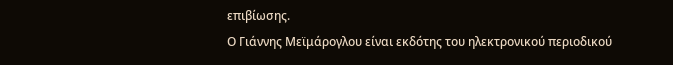επιβίωσης.
Ο Γιάννης Μεϊμάρογλου είναι εκδότης του ηλεκτρονικού περιοδικού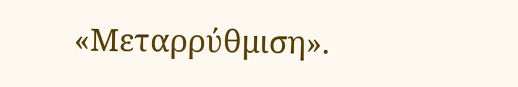«Μεταρρύθμιση».